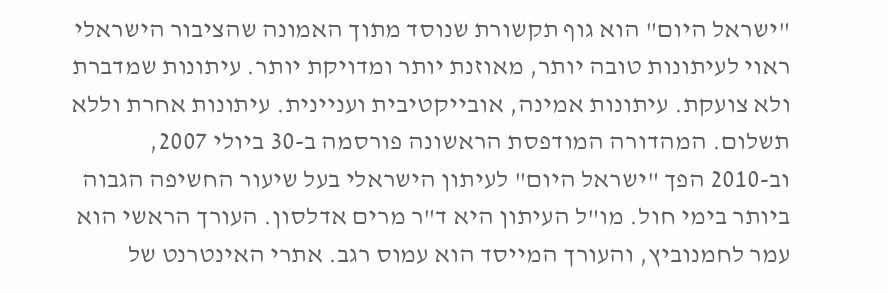"ישראל היום" הוא גוף תקשורת שנוסד מתוך האמונה שהציבור הישראלי ראוי לעיתונות טובה יותר, מאוזנת יותר ומדויקת יותר. עיתונות שמדברת ולא צועקת. עיתונות אמינה, אובייקטיבית ועניינית. עיתונות אחרת וללא תשלום. המהדורה המודפסת הראשונה פורסמה ב-30 ביולי 2007, וב-2010 הפך "ישראל היום" לעיתון הישראלי בעל שיעור החשיפה הגבוה ביותר בימי חול. מו"ל העיתון היא ד"ר מרים אדלסון. העורך הראשי הוא עמר לחמנוביץ, והעורך המייסד הוא עמוס רגב. אתרי האינטרנט של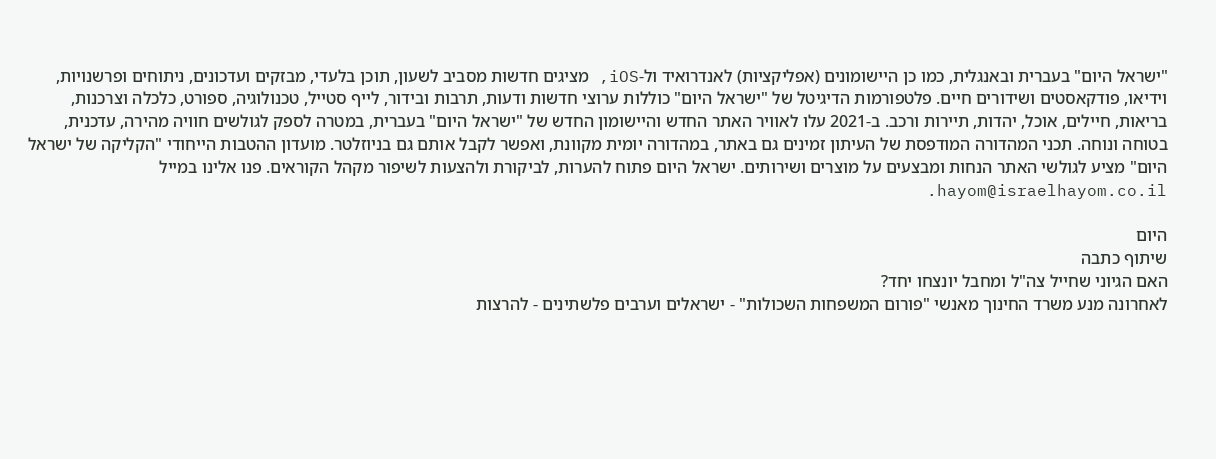"ישראל היום" בעברית ובאנגלית, כמו כן היישומונים (אפליקציות) לאנדרואיד ול-iOS, מציגים חדשות מסביב לשעון, תוכן בלעדי, מבזקים ועדכונים, ניתוחים ופרשנויות, וידיאו, פודקאסטים ושידורים חיים. פלטפורמות הדיגיטל של "ישראל היום" כוללות ערוצי חדשות ודעות, תרבות ובידור, לייף סטייל, טכנולוגיה, ספורט, כלכלה וצרכנות, בריאות, חיילים, אוכל, יהדות, תיירות ורכב. ב-2021 עלו לאוויר האתר החדש והיישומון החדש של "ישראל היום" בעברית, במטרה לספק לגולשים חוויה מהירה, עדכנית, בטוחה ונוחה. תכני המהדורה המודפסת של העיתון זמינים גם באתר, במהדורה יומית מקוונת, ואפשר לקבל אותם גם בניוזלטר. מועדון ההטבות הייחודי "הקליקה של ישראל היום" מציע לגולשי האתר הנחות ומבצעים על מוצרים ושירותים. ישראל היום פתוח להערות, לביקורת ולהצעות לשיפור מקהל הקוראים. פנו אלינו במייל hayom@israelhayom.co.il.

היום
שיתוף כתבה
האם הגיוני שחייל צה"ל ומחבל יונצחו יחד?
לאחרונה מנע משרד החינוך מאנשי "פורום המשפחות השכולות" - ישראלים וערבים פלשתינים - להרצות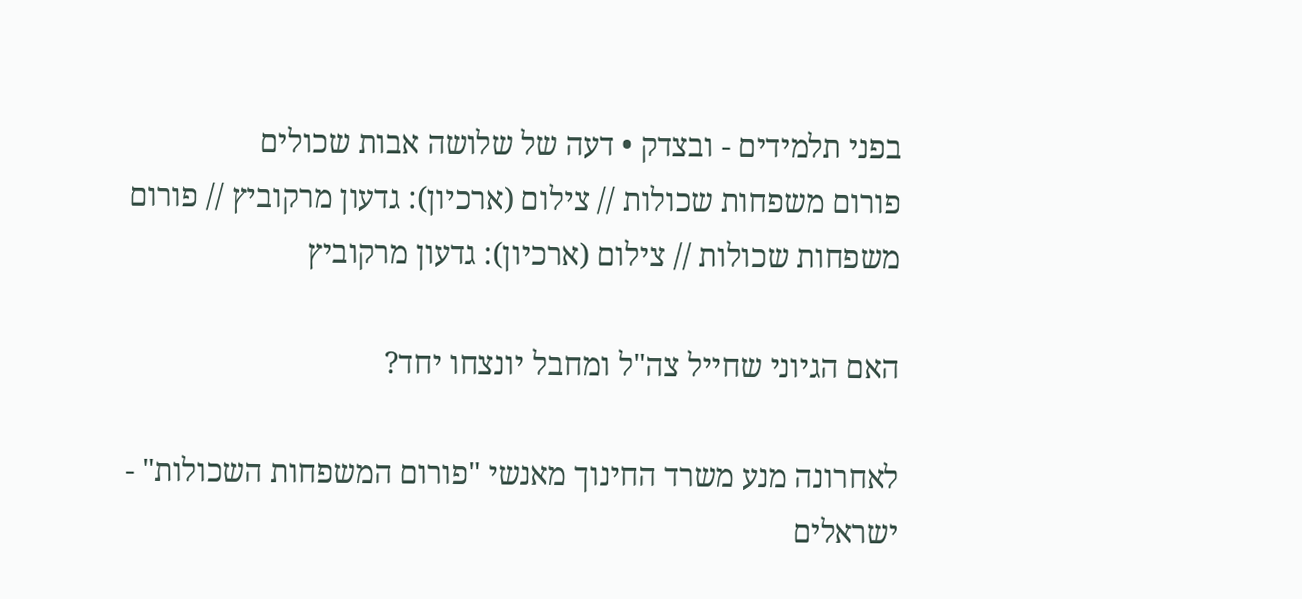בפני תלמידים - ובצדק • דעה של שלושה אבות שכולים
פורום משפחות שכולות // צילום (ארכיון): גדעון מרקוביץ // פורום משפחות שכולות // צילום (ארכיון): גדעון מרקוביץ

האם הגיוני שחייל צה"ל ומחבל יונצחו יחד?

לאחרונה מנע משרד החינוך מאנשי "פורום המשפחות השכולות" - ישראלים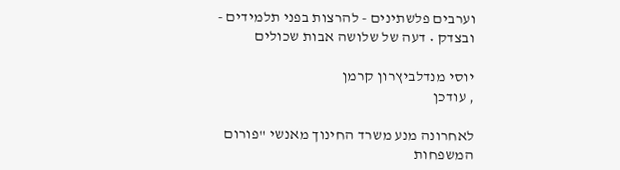וערבים פלשתינים - להרצות בפני תלמידים - ובצדק • דעה של שלושה אבות שכולים

יוסי מנדלביץרון קרמן
, עודכן

לאחרונה מנע משרד החינוך מאנשי "פורום המשפחות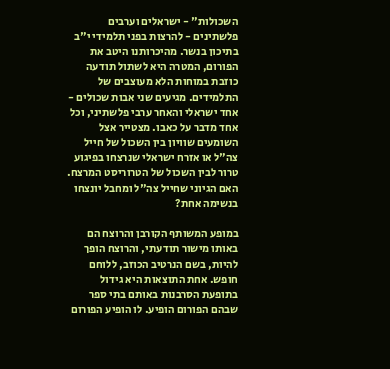השכולות" - ישראלים וערבים פלשתינים - להרצות בפני תלמידי י"ב בתיכון בנשר. מהיכרותנו היטב את הפורום, המטרה היא לשתול תודעה כוזבת במוחות הלא מעוצבים של התלמידים. מגיעים שני אבות שכולים - אחד ישראלי והאחר ערבי פלשתיני, וכל אחד מדבר על כאבו. מצטייר אצל השומעים שוויון בין השכול של חייל צה"ל או אזרח ישראלי שנרצחו בפיגוע טרור לבין השכול של הטרוריסט המרצח. האם הגיוני שחייל צה"ל ומחבל יונצחו בנשימה אחת?

במופע המשותף הקורבן והרוצח הם באותו מישור תודעתי, והרוצח הופך להיות, בשם הנרטיב הכוזב, ללוחם חופש. אחת התוצאות היא גידול בתופעת הסרבנות באותם בתי ספר שבהם הפורום הופיע. לו הופיע הפורום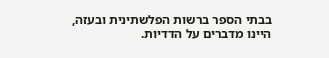בבתי הספר ברשות הפלשתינית ובעזה, היינו מדברים על הדדיות.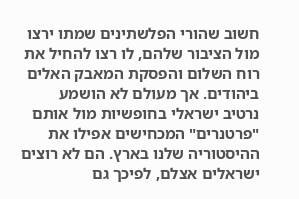חשוב שהורי הפלשתינים שמתו ירצו מול הציבור שלהם, לו רצו להחיל את רוח השלום והפסקת המאבק האלים ביהודים. אך מעולם לא הושמע נרטיב ישראלי בחופשיות מול אותם "פרטנרים" המכחישים אפילו את ההיסטוריה שלנו בארץ. הם לא רוצים ישראלים אצלם, לפיכך גם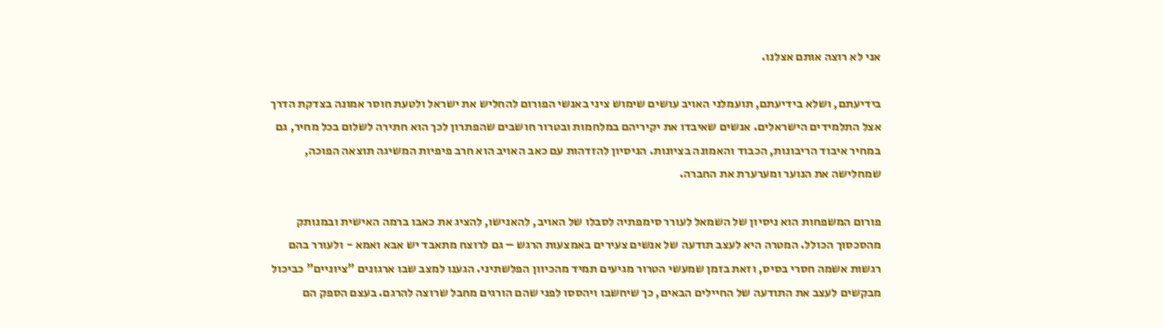אני לא רוצה אותם אצלנו.

בידיעתם, ושלא בידיעתם, תועמלני האויב עושים שימוש ציני באנשי הפורום להחליש את ישראל ולטעת חוסר אמונה בצדקת הדרך אצל התלמידים הישראלים. אנשים שאיבדו את יקיריהם במלחמות ובטרור חושבים שהפתרון לכך הוא חתירה לשלום בכל מחיר, גם במחיר איבוד הריבונות, הכבוד והאמונה בציונות. הניסיון להזדהות עם כאב האויב הוא חרב פיפיות המשיגה תוצאה הפוכה, שמחלישה את הנוער ומערערת את החברה.

פורום המשפחות הוא ניסיון של השמאל לעורר סימפתיה לסבלו של האויב, להאנישו, להציג את כאבו ברמה האישית ובמנותק מהסכסוך הכולל. המטרה היא לעצב תודעה של אנשים צעירים באמצעות הרגש – גם לרוצח מתאבד יש אבא ואמא - ולעורר בהם רגשות אשמה חסרי בסיס, וזאת בזמן שמעשי הטרור מגיעים תמיד מהכיוון הפלשתיני. הגענו למצב שבו ארגונים "ציוניים" כביכול מבקשים לעצב את התודעה של החיילים הבאים, כך שיחשבו ויהססו לפני שהם הורגים מחבל שרוצה להרגם. בעצם הספק הם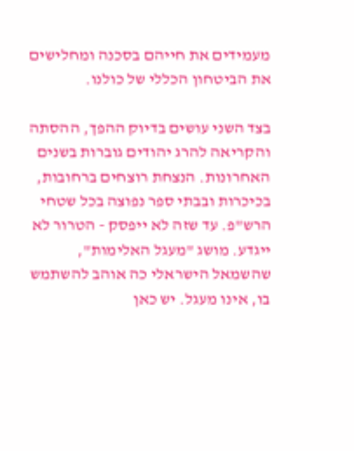מעמידים את חייהם בסכנה ומחלישים את הביטחון הכללי של כולנו.

בצד השני עושים בדיוק ההפך, ההסתה והקריאה להרג יהודים גוברות בשנים האחרונות. הנצחת רוצחים ברחובות, בכיכרות ובבתי ספר נפוצה בכל שטחי הרש"פ. עד שזה לא ייפסק - הטרור לא ייגדע. מושג "מעגל האלימות", שהשמאל הישראלי כה אוהב להשתמש בו, אינו מעגל. יש כאן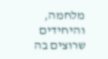מלחמה, והיחידים שרוצים בה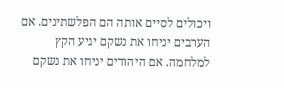ויכולים לסיים אותה הם הפלשתינים. אם הערבים יניחו את נשקם יגיע הקץ למלחמה. אם היהודים יניחו את נשקם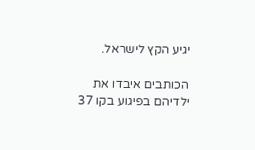יגיע הקץ לישראל.

הכותבים איבדו את ילדיהם בפיגוע בקו 37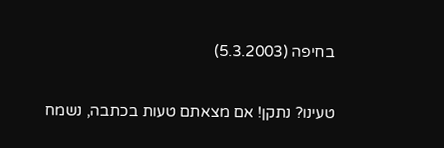בחיפה (5.3.2003)

טעינו? נתקן! אם מצאתם טעות בכתבה, נשמח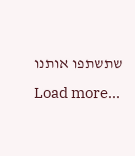שתשתפו אותנו
Load more...